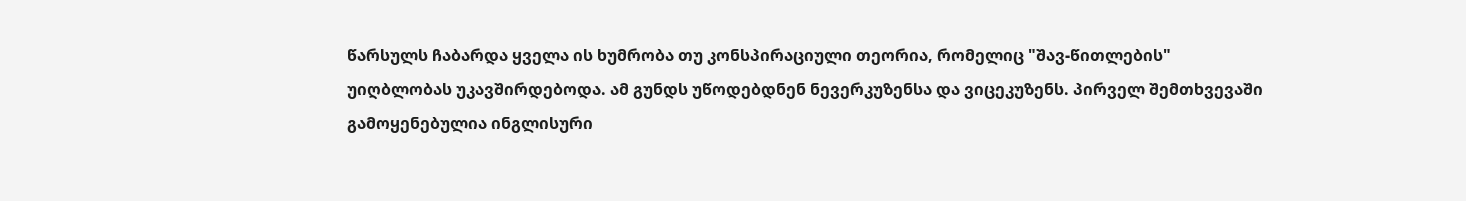წარსულს ჩაბარდა ყველა ის ხუმრობა თუ კონსპირაციული თეორია, რომელიც "შავ-წითლების" უიღბლობას უკავშირდებოდა. ამ გუნდს უწოდებდნენ ნევერკუზენსა და ვიცეკუზენს. პირველ შემთხვევაში გამოყენებულია ინგლისური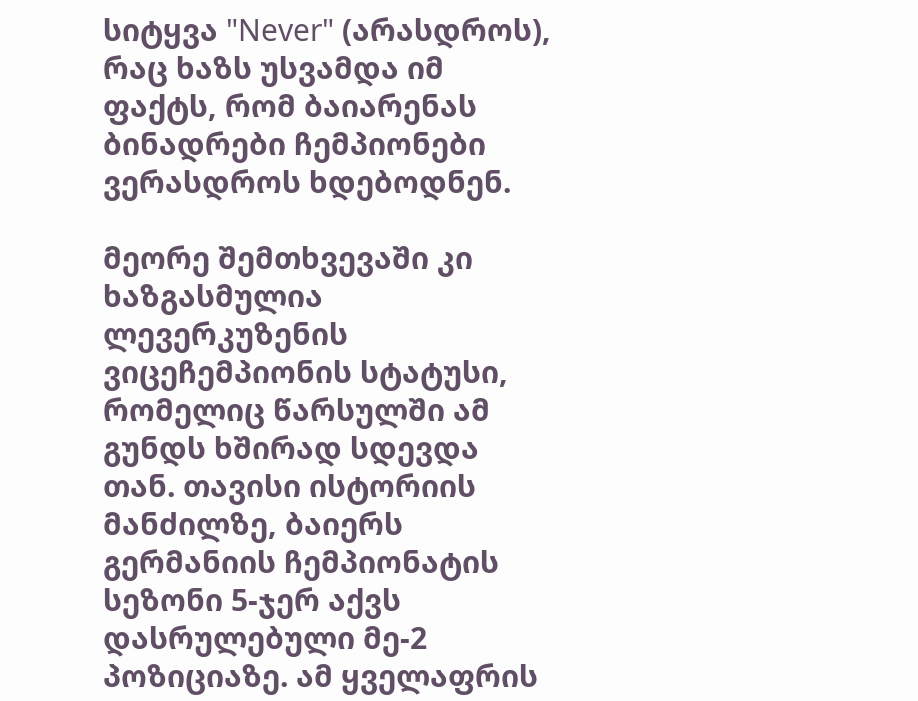სიტყვა "Never" (არასდროს), რაც ხაზს უსვამდა იმ ფაქტს, რომ ბაიარენას ბინადრები ჩემპიონები ვერასდროს ხდებოდნენ.

მეორე შემთხვევაში კი ხაზგასმულია ლევერკუზენის ვიცეჩემპიონის სტატუსი, რომელიც წარსულში ამ გუნდს ხშირად სდევდა თან. თავისი ისტორიის მანძილზე, ბაიერს გერმანიის ჩემპიონატის სეზონი 5-ჯერ აქვს დასრულებული მე-2 პოზიციაზე. ამ ყველაფრის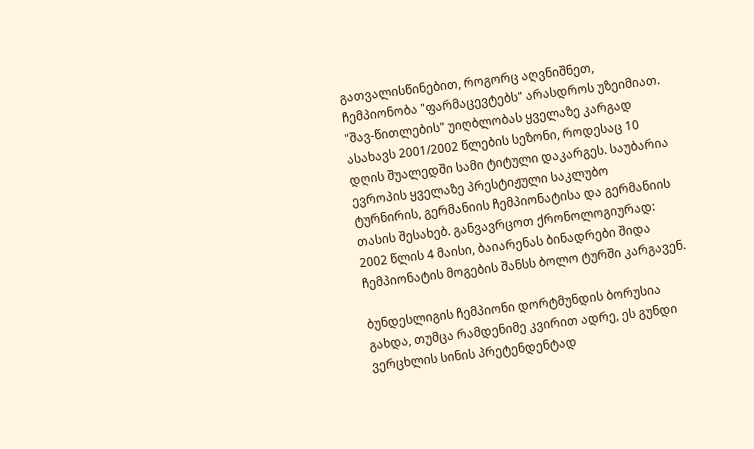გათვალისწინებით, როგორც აღვნიშნეთ, ჩემპიონობა "ფარმაცევტებს" არასდროს უზეიმიათ.
"შავ-წითლების" უიღბლობას ყველაზე კარგად ასახავს 2001/2002 წლების სეზონი, როდესაც 10 დღის შუალედში სამი ტიტული დაკარგეს. საუბარია ევროპის ყველაზე პრესტიჟული საკლუბო ტურნირის, გერმანიის ჩემპიონატისა და გერმანიის თასის შესახებ. განვავრცოთ ქრონოლოგიურად: 2002 წლის 4 მაისი, ბაიარენას ბინადრები შიდა ჩემპიონატის მოგების შანსს ბოლო ტურში კარგავენ.

ბუნდესლიგის ჩემპიონი დორტმუნდის ბორუსია გახდა, თუმცა რამდენიმე კვირით ადრე, ეს გუნდი ვერცხლის სინის პრეტენდენტად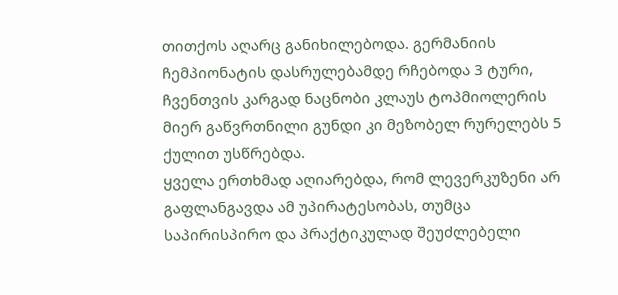თითქოს აღარც განიხილებოდა. გერმანიის ჩემპიონატის დასრულებამდე რჩებოდა 3 ტური, ჩვენთვის კარგად ნაცნობი კლაუს ტოპმიოლერის მიერ გაწვრთნილი გუნდი კი მეზობელ რურელებს 5 ქულით უსწრებდა.
ყველა ერთხმად აღიარებდა, რომ ლევერკუზენი არ გაფლანგავდა ამ უპირატესობას, თუმცა საპირისპირო და პრაქტიკულად შეუძლებელი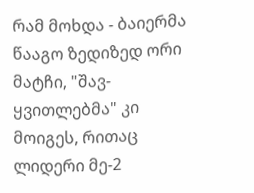რამ მოხდა - ბაიერმა წააგო ზედიზედ ორი მატჩი, "შავ-ყვითლებმა" კი მოიგეს, რითაც ლიდერი მე-2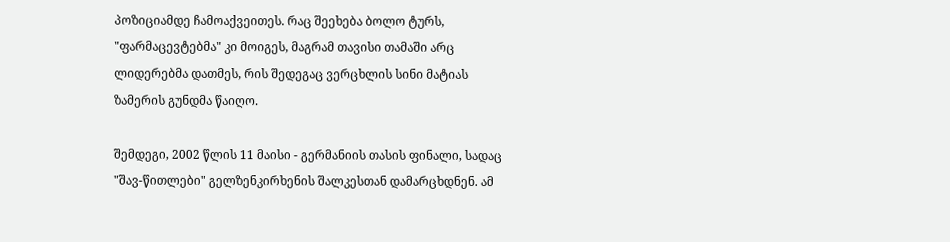პოზიციამდე ჩამოაქვეითეს. რაც შეეხება ბოლო ტურს, "ფარმაცევტებმა" კი მოიგეს, მაგრამ თავისი თამაში არც ლიდერებმა დათმეს, რის შედეგაც ვერცხლის სინი მატიას ზამერის გუნდმა წაიღო.

შემდეგი, 2002 წლის 11 მაისი - გერმანიის თასის ფინალი, სადაც "შავ-წითლები" გელზენკირხენის შალკესთან დამარცხდნენ. ამ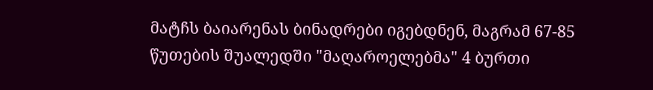მატჩს ბაიარენას ბინადრები იგებდნენ, მაგრამ 67-85 წუთების შუალედში "მაღაროელებმა" 4 ბურთი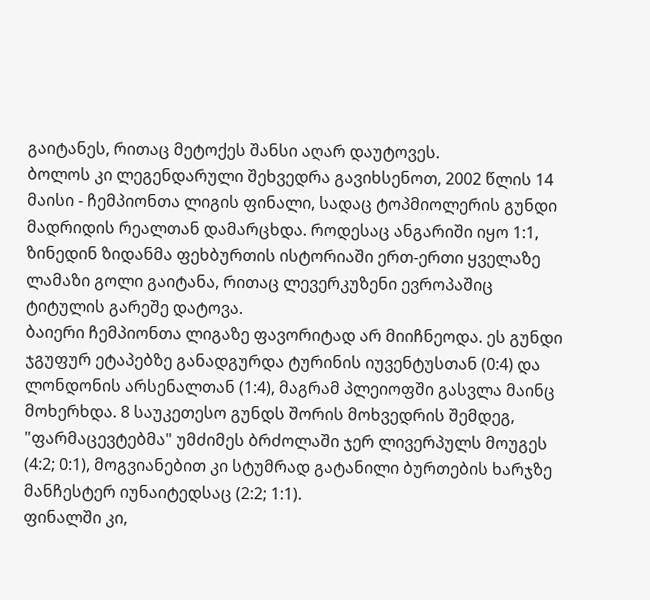გაიტანეს, რითაც მეტოქეს შანსი აღარ დაუტოვეს.
ბოლოს კი ლეგენდარული შეხვედრა გავიხსენოთ, 2002 წლის 14 მაისი - ჩემპიონთა ლიგის ფინალი, სადაც ტოპმიოლერის გუნდი მადრიდის რეალთან დამარცხდა. როდესაც ანგარიში იყო 1:1, ზინედინ ზიდანმა ფეხბურთის ისტორიაში ერთ-ერთი ყველაზე ლამაზი გოლი გაიტანა, რითაც ლევერკუზენი ევროპაშიც ტიტულის გარეშე დატოვა.
ბაიერი ჩემპიონთა ლიგაზე ფავორიტად არ მიიჩნეოდა. ეს გუნდი ჯგუფურ ეტაპებზე განადგურდა ტურინის იუვენტუსთან (0:4) და ლონდონის არსენალთან (1:4), მაგრამ პლეიოფში გასვლა მაინც მოხერხდა. 8 საუკეთესო გუნდს შორის მოხვედრის შემდეგ, "ფარმაცევტებმა" უმძიმეს ბრძოლაში ჯერ ლივერპულს მოუგეს (4:2; 0:1), მოგვიანებით კი სტუმრად გატანილი ბურთების ხარჯზე მანჩესტერ იუნაიტედსაც (2:2; 1:1).
ფინალში კი,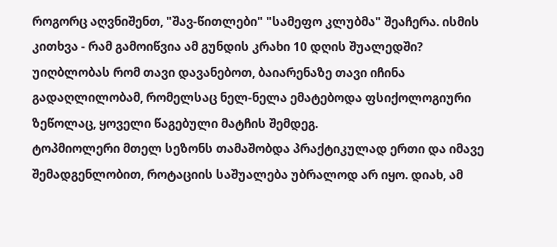როგორც აღვნიშენთ, "შავ-წითლები" "სამეფო კლუბმა" შეაჩერა. ისმის კითხვა - რამ გამოიწვია ამ გუნდის კრახი 10 დღის შუალედში? უიღბლობას რომ თავი დავანებოთ, ბაიარენაზე თავი იჩინა გადაღლილობამ, რომელსაც ნელ-ნელა ემატებოდა ფსიქოლოგიური ზეწოლაც, ყოველი წაგებული მატჩის შემდეგ.
ტოპმიოლერი მთელ სეზონს თამაშობდა პრაქტიკულად ერთი და იმავე შემადგენლობით, როტაციის საშუალება უბრალოდ არ იყო. დიახ, ამ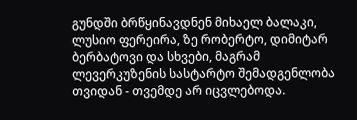გუნდში ბრწყინავდნენ მიხაელ ბალაკი, ლუსიო ფერეირა, ზე რობერტო, დიმიტარ ბერბატოვი და სხვები, მაგრამ ლევერკუზენის სასტარტო შემადგენლობა თვიდან - თვემდე არ იცვლებოდა.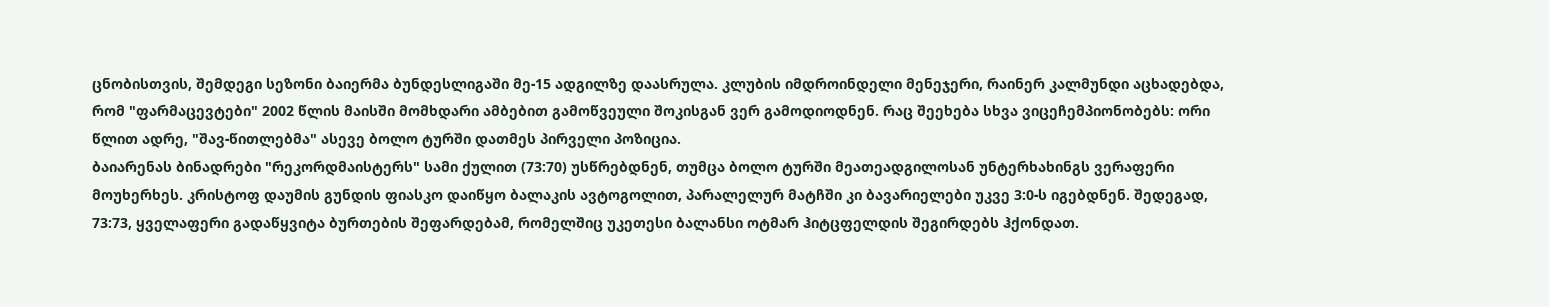ცნობისთვის, შემდეგი სეზონი ბაიერმა ბუნდესლიგაში მე-15 ადგილზე დაასრულა. კლუბის იმდროინდელი მენეჯერი, რაინერ კალმუნდი აცხადებდა, რომ "ფარმაცევტები" 2002 წლის მაისში მომხდარი ამბებით გამოწვეული შოკისგან ვერ გამოდიოდნენ. რაც შეეხება სხვა ვიცეჩემპიონობებს: ორი წლით ადრე, "შავ-წითლებმა" ასევე ბოლო ტურში დათმეს პირველი პოზიცია.
ბაიარენას ბინადრები "რეკორდმაისტერს" სამი ქულით (73:70) უსწრებდნენ, თუმცა ბოლო ტურში მეათეადგილოსან უნტერხახინგს ვერაფერი მოუხერხეს. კრისტოფ დაუმის გუნდის ფიასკო დაიწყო ბალაკის ავტოგოლით, პარალელურ მატჩში კი ბავარიელები უკვე 3:0-ს იგებდნენ. შედეგად, 73:73, ყველაფერი გადაწყვიტა ბურთების შეფარდებამ, რომელშიც უკეთესი ბალანსი ოტმარ ჰიტცფელდის შეგირდებს ჰქონდათ.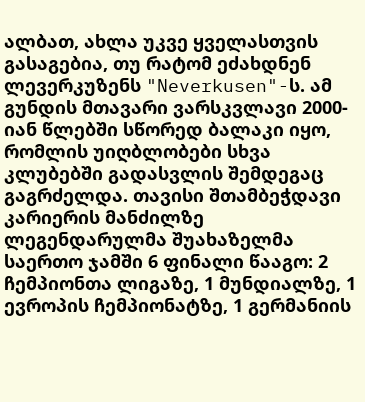ალბათ, ახლა უკვე ყველასთვის გასაგებია, თუ რატომ ეძახდნენ ლევერკუზენს "Neverkusen"-ს. ამ გუნდის მთავარი ვარსკვლავი 2000-იან წლებში სწორედ ბალაკი იყო, რომლის უიღბლობები სხვა კლუბებში გადასვლის შემდეგაც გაგრძელდა. თავისი შთამბეჭდავი კარიერის მანძილზე ლეგენდარულმა შუახაზელმა საერთო ჯამში 6 ფინალი წააგო: 2 ჩემპიონთა ლიგაზე, 1 მუნდიალზე, 1 ევროპის ჩემპიონატზე, 1 გერმანიის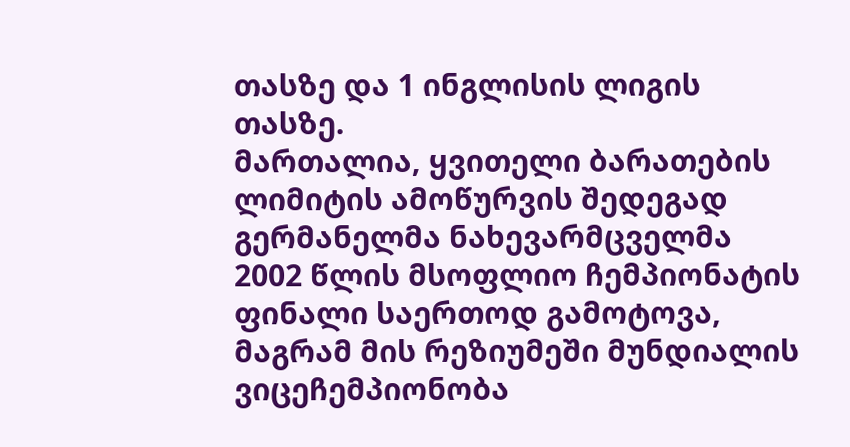თასზე და 1 ინგლისის ლიგის თასზე.
მართალია, ყვითელი ბარათების ლიმიტის ამოწურვის შედეგად გერმანელმა ნახევარმცველმა 2002 წლის მსოფლიო ჩემპიონატის ფინალი საერთოდ გამოტოვა, მაგრამ მის რეზიუმეში მუნდიალის ვიცეჩემპიონობა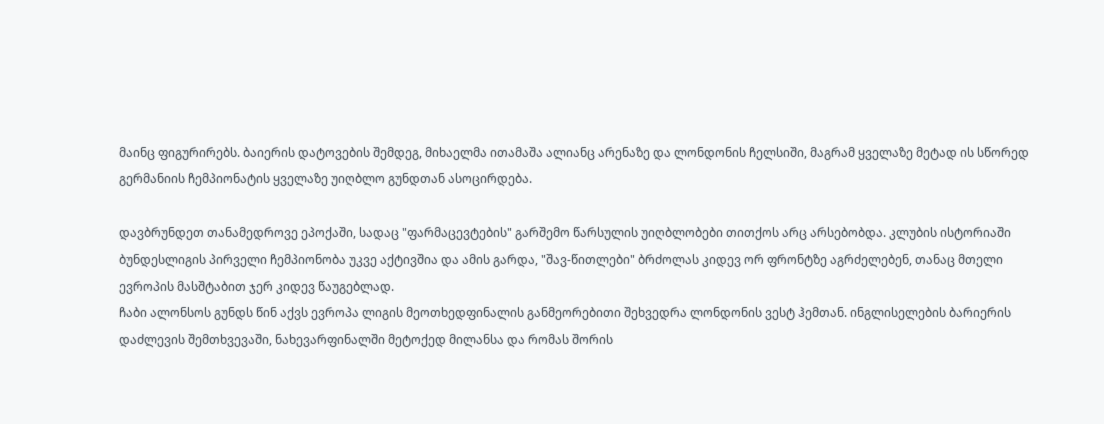მაინც ფიგურირებს. ბაიერის დატოვების შემდეგ, მიხაელმა ითამაშა ალიანც არენაზე და ლონდონის ჩელსიში, მაგრამ ყველაზე მეტად ის სწორედ გერმანიის ჩემპიონატის ყველაზე უიღბლო გუნდთან ასოცირდება.

დავბრუნდეთ თანამედროვე ეპოქაში, სადაც "ფარმაცევტების" გარშემო წარსულის უიღბლობები თითქოს არც არსებობდა. კლუბის ისტორიაში ბუნდესლიგის პირველი ჩემპიონობა უკვე აქტივშია და ამის გარდა, "შავ-წითლები" ბრძოლას კიდევ ორ ფრონტზე აგრძელებენ, თანაც მთელი ევროპის მასშტაბით ჯერ კიდევ წაუგებლად.
ჩაბი ალონსოს გუნდს წინ აქვს ევროპა ლიგის მეოთხედფინალის განმეორებითი შეხვედრა ლონდონის ვესტ ჰემთან. ინგლისელების ბარიერის დაძლევის შემთხვევაში, ნახევარფინალში მეტოქედ მილანსა და რომას შორის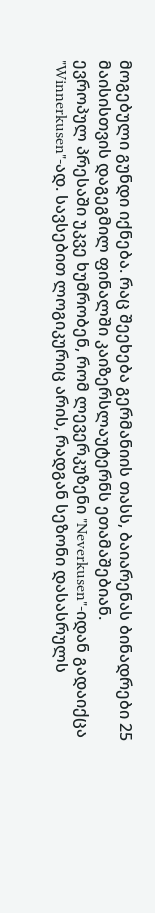მოგებული გუნდი იქნება. რაც შეეხება გერმანიის თასს, ბაიარენას ბინადრები 25 მაისისთვის დაგეგმილ ფინალში კაიზერსლაუტერნს ეთამაშებიან.
ევროპულ პრესაში უკვე ხუმრობენ, რომ ლევერკუზენი "Neverkusen"-იდან გადაიქცა "Winnerkusen"-ად. სავსებით ლოგიკურიც არის, რადგან სეზონი დასასრულს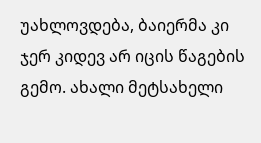უახლოვდება, ბაიერმა კი ჯერ კიდევ არ იცის წაგების გემო. ახალი მეტსახელი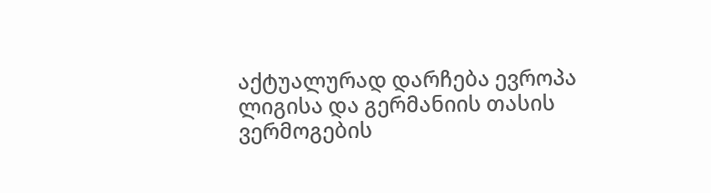აქტუალურად დარჩება ევროპა ლიგისა და გერმანიის თასის ვერმოგების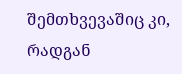შემთხვევაშიც კი, რადგან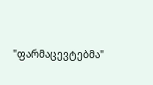"ფარმაცევტებმა"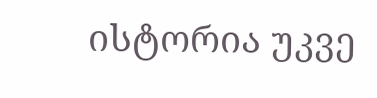ისტორია უკვე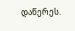დაწერეს.